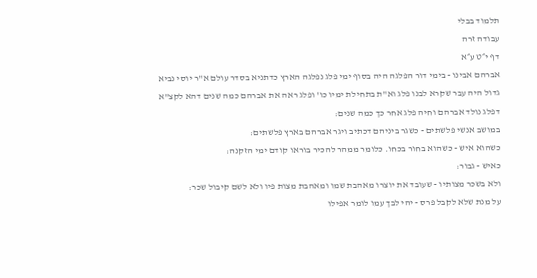תלמוד בבלי
עבודה זרה
דף י״ט ע״א
אברהם אבינו - בימי דור הפלגה היה בסוף ימי פלג נפלגה הארץ כדתניא בסדר עולם א"ר יוסי נביא גדול היה עבר שקרא לבנו פלג וא"ת בתחילת ימיו כו' ופלג ראה את אברהם כמה שנים דהא לקצ"א דפלג נולד אברהם וחיה פלג אחר כך כמה שנים:
במושב אנשי פלשתים - כשגר ביניהם דכתיב ויגר אברהם בארץ פלשתים:
כשהוא איש - כשהוא בחור בכחו. כלומר ממהר להכיר בוראו קודם ימי הזקנה:
כאיש - גבור:
ולא בשכר מצותיו - שעובד את יוצרו מאהבת שמו ומאהבת מצות פיו ולא לשם קיבול שכר:
על מנת שלא לקבל פרס - יהי לבך עמו לומר אפילו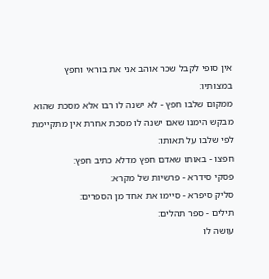אין סופי לקבל שכר אוהב אני את בוראי וחפץ במצותיו:
ממקום שלבו חפץ - לא ישנה לו רבו אלא מסכת שהוא מבקש הימנו שאם ישנה לו מסכת אחרת אין מתקיימת לפי שלבו על תאותו:
חפצו - באותו שאדם חפץ מדלא כתיב חפץ:
פסקי סידרא - פרשיות של מקרא:
סליק סיפרא - סיימו את אחד מן הספרים:
תילים - ספר תהלים:
עושה לו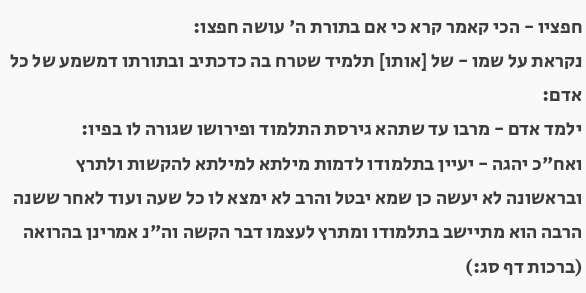חפציו - הכי קאמר קרא כי אם בתורת ה' עושה חפצו:
נקראת על שמו - של [אותו] תלמיד שטרח בה כדכתיב ובתורתו דמשמע של כל אדם:
ילמד אדם - מרבו עד שתהא גירסת התלמוד ופירושו שגורה לו בפיו:
ואח"כ יהגה - יעיין בתלמודו לדמות מילתא למילתא להקשות ולתרץ ובראשונה לא יעשה כן שמא יבטל והרב לא ימצא לו כל שעה ועוד לאחר ששנה הרבה הוא מתיישב בתלמודו ומתרץ לעצמו דבר הקשה וה"נ אמרינן בהרואה (ברכות דף סג:)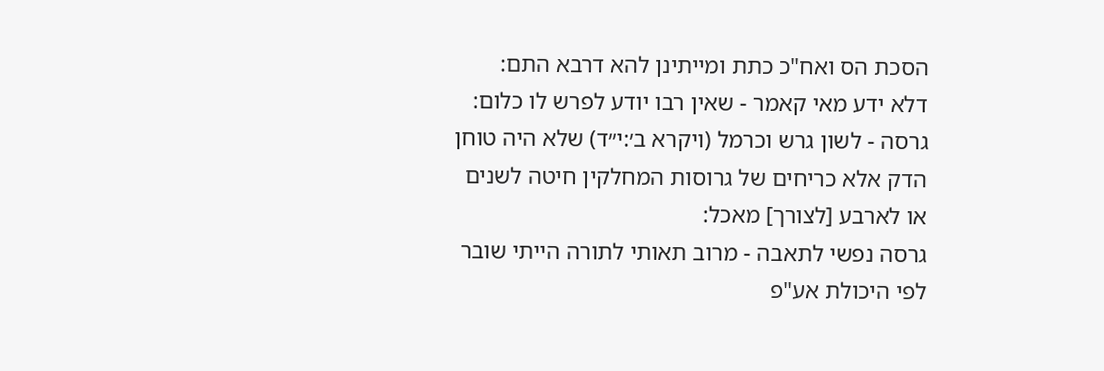הסכת הס ואח"כ כתת ומייתינן להא דרבא התם:
דלא ידע מאי קאמר - שאין רבו יודע לפרש לו כלום:
גרסה - לשון גרש וכרמל (ויקרא ב׳:י״ד) שלא היה טוחן הדק אלא כריחים של גרוסות המחלקין חיטה לשנים או לארבע [לצורך] מאכל:
גרסה נפשי לתאבה - מרוב תאותי לתורה הייתי שובר לפי היכולת אע"פ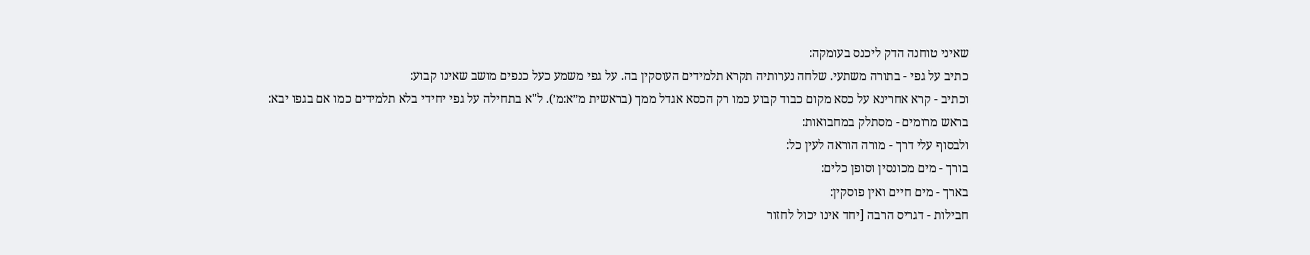שאיני טוחנה הדק ליכנס בעומקה:
כתיב על גפי - בתורה משתעי. שלחה נערותיה תקרא תלמידים העוסקין בה. על גפי משמע כעל כנפים מושב שאינו קבוע:
וכתיב - קרא אחרינא על כסא מקום כבוד קבוע כמו רק הכסא אגדל ממך (בראשית מ״א:מ׳). ל"א בתחילה על גפי יחידי בלא תלמידים כמו אם בגפו יבא:
בראש מרומים - מסתלק במחבואות:
ולבסוף עלי דרך - מורה הוראה לעין כל:
בורך - מים מכונסין וסופן כלים:
בארך - מים חיים ואין פוסקין:
חבילות - דגריס הרבה [יחד אינו יכול לחזור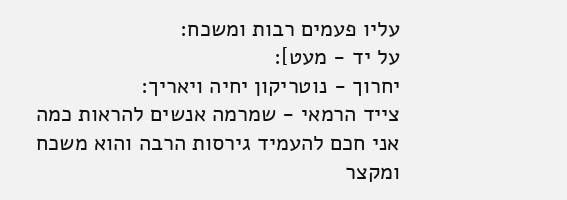עליו פעמים רבות ומשכח:
על יד - מעט]:
יחרוך - נוטריקון יחיה ויאריך:
צייד הרמאי - שמרמה אנשים להראות כמה אני חכם להעמיד גירסות הרבה והוא משכח ומקצר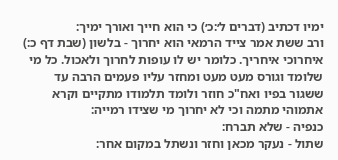ימיו דכתיב (דברים ל׳:כ׳) כי הוא חייך ואורך ימיך:
ורב ששת אמר צייד הרמאי הוא יחרוך - בלשון (שבת דף כ:) איחרוכי איחריך. כלומר יש לו עופות לחרוך ולאכול. כל מי שלומד וגורס מעט מעט ומחזר עליו פעמים הרבה עד ששגור בפיו ואח"כ חוזר ולומד תלמודו מתקיים וקרא אתמוהי מתמה וכי לא יחרוך מי שצידו רמייה:
כנפיה - שלא תברח:
שתול - נעקר מכאן וחזר ונשתל במקום אחר: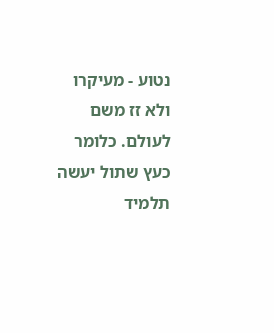נטוע - מעיקרו ולא זז משם לעולם. כלומר כעץ שתול יעשה תלמיד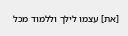[את] עצמו לילך וללמוד מכל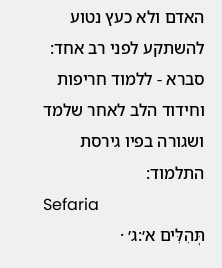האדם ולא כעץ נטוע להשתקע לפני רב אחד:
סברא - ללמוד חריפות וחידוד הלב לאחר שלמד ושגורה בפיו גירסת התלמוד:
Sefaria
תְּהִלִּים א׳:ג׳ ·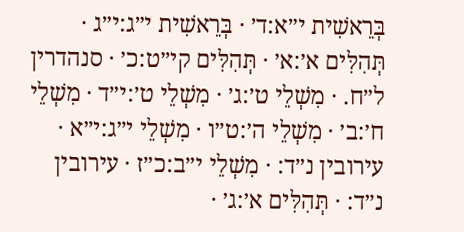בְּרֵאשִׁית י״א:ד׳ · בְּרֵאשִׁית י״ג:י״ג · תְּהִלִּים א׳:א׳ · תְּהִלִּים קי״ט:כ׳ · סנהדרין ל״ח. · מִשְׁלֵי ט׳:ג׳ · מִשְׁלֵי ט׳:י״ד · מִשְׁלֵי ח׳:ב׳ · מִשְׁלֵי ה׳:ט״ו · מִשְׁלֵי י״ג:י״א · עירובין נ״ד: · מִשְׁלֵי י״ב:כ״ז · עירובין נ״ד: · תְּהִלִּים א׳:ג׳ ·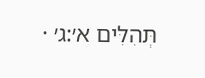תְּהִלִּים א׳:ג׳ ·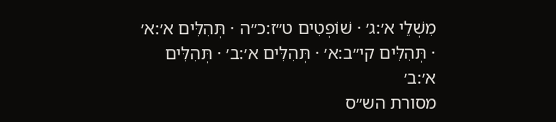מִשְׁלֵי א׳:ג׳ · שׁוֹפְטִים ט״ז:כ״ה · תְּהִלִּים א׳:א׳ · תְּהִלִּים קי״ב:א׳ · תְּהִלִּים א׳:ב׳ · תְּהִלִּים א׳:ב׳
מסורת הש״ס